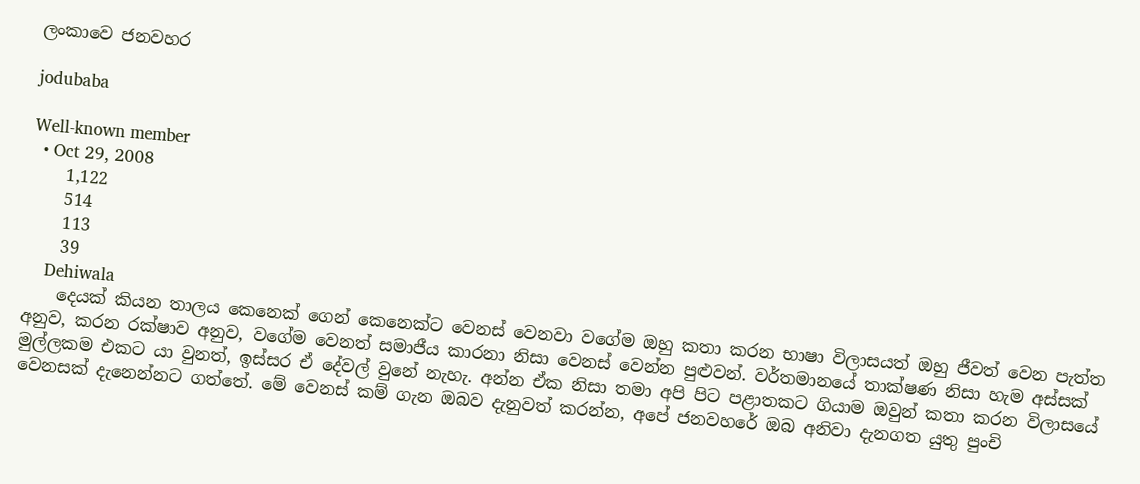ලංකාවෙ ජනවහර

jodubaba

Well-known member
  • Oct 29, 2008
    1,122
    514
    113
    39
    Dehiwala
    දෙයක් කියන තාලය කෙනෙක් ගෙන් කෙනෙක්ට වෙනස් වෙනවා වගේම ඔහු කතා කරන භාෂා විලාසයත් ඔහු ජීවත් වෙන පැත්ත අනුව, කරන රක්ෂාව අනුව, වගේම වෙනත් සමාජීය කාරනා නිසා වෙනස් වෙන්න පුළුවන්. වර්තමානයේ තාක්ෂණ නිසා හැම අස්සක් මුල්ලකම එකට යා වුනත්, ඉස්සර ඒ දේවල් වුනේ නැහැ. අන්න ඒක නිසා තමා අපි පිට පළාතකට ගියාම ඔවුන් කතා කරන විලාසයේ වෙනසක් දැනෙන්නට ගත්තේ. මේ වෙනස් කම් ගැන ඔබව දැනුවත් කරන්න, අපේ ජනවහරේ ඔබ අනිවා දැනගත යුතු පුංචි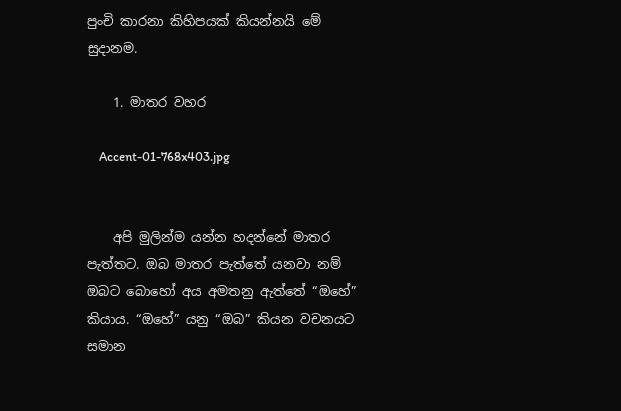පුංචි කාරනා කිහිපයක් කියන්නයි මේ සුදානම.

    1. මාතර වහර

    Accent-01-768x403.jpg


    අපි මුලින්ම යන්න හදන්නේ මාතර පැත්තට. ඔබ මාතර පැත්තේ යනවා නම් ඔබට බොහෝ අය අමතනු ඇත්තේ “ඔහේ” කියාය. “ඔහේ” යනු “ඔබ” කියන වචනයට සමාන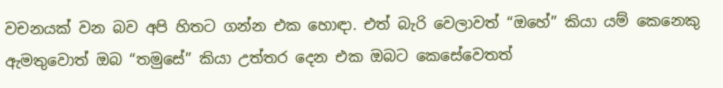වචනයක් වන බව අපි හිතට ගන්න එක හොඳා. එත් බැරි වෙලාවත් “ඔහේ” කියා යම් කෙනෙකු ඇමතුවොත් ඔබ “තමුසේ” කියා උත්තර දෙන එක ඔබට කෙසේවෙතත්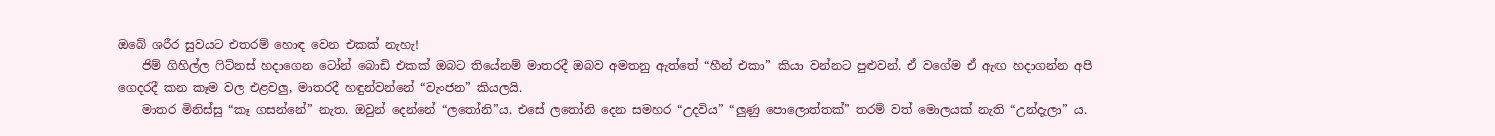ඔබේ ශරීර සුවයට එතරම් හොඳ වෙන එකක් නැහැ!
    ජිම් ගිහිල්ල ෆිට්නස් හදාගෙන ටෝන් බොඩි එකක් ඔබට තියේනම් මාතරදී ඔබව අමතනු ඇත්තේ “හීන් එකා” කියා වන්නට පුළුවන්. ඒ වගේම ඒ ඇඟ හදාගන්න අපි ගෙදරදී කන කෑම වල එළවලු, මාතරදී හඳුන්වන්නේ “වැංජන” කියලයි.
    මාතර මිනිස්සු “කෑ ගසන්නේ” නැත. ඔවුන් දෙන්නේ “ලතෝනි”ය. එසේ ලතෝනි දෙන සමහර “උදවිය” “ලුණු පොලොත්තක්” තරම් වත් මොලයක් නැති “උන්දැලා” ය.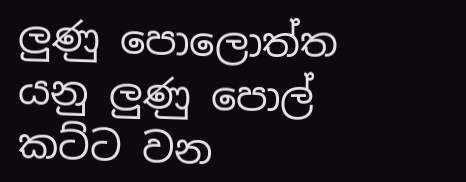ලුණු පොලොත්ත යනු ලුණු පොල් කට්ට වන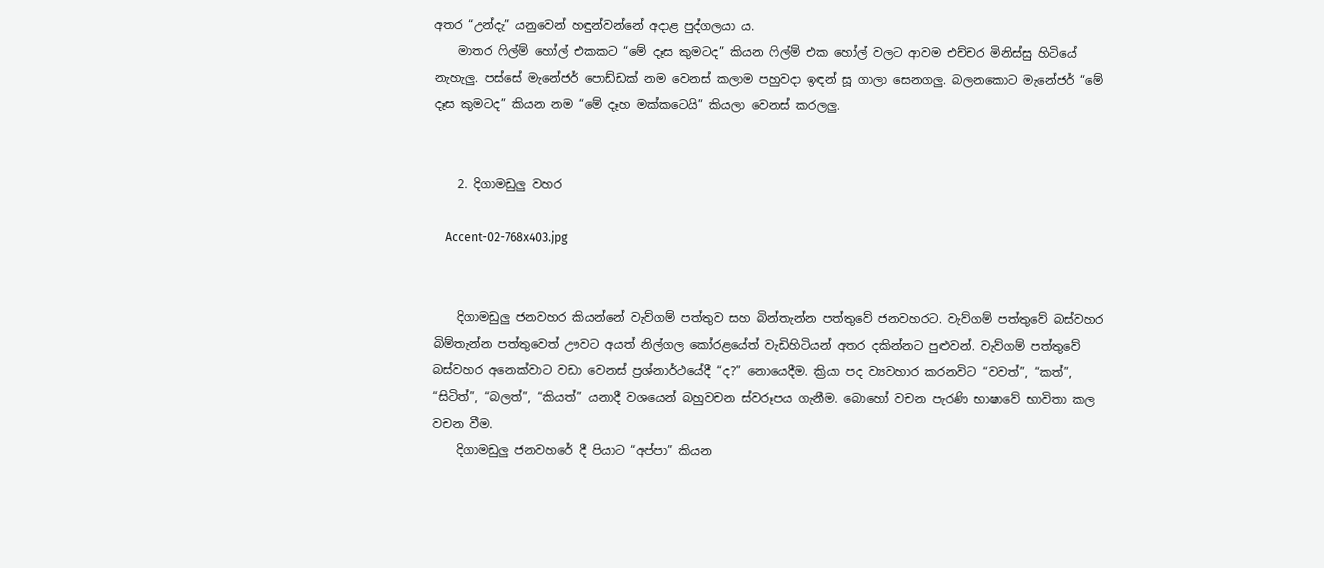අතර “උන්දැ” යනුවෙන් හඳුන්වන්නේ අදාළ පුද්ගලයා ය.
    මාතර ෆිල්ම් හෝල් එකකට “මේ දෑස කුමටද” කියන ෆිල්ම් එක හෝල් වලට ආවම එච්චර මිනිස්සු හිටියේ නැහැලු. පස්සේ මැනේජර් පොඩ්ඩක් නම වෙනස් කලාම පහුවදා ඉඳන් සූ ගාලා සෙනගලු. බලනකොට මැනේජර් “මේ දෑස කුමටද” කියන නම “මේ දෑහ මක්කටෙයි” කියලා වෙනස් කරලලු.


    2. දිගාමඩුලු වහර

    Accent-02-768x403.jpg


    දිගාමඩුලු ජනවහර කියන්නේ වැව්ගම් පත්තුව සහ බින්තැන්න පත්තුවේ ජනවහරට. වැව්ගම් පත්තුවේ බස්වහර බිම්තැන්න පත්තුවෙත් ඌවට අයත් නිල්ගල කෝරළයේත් වැඩිහිටියන් අතර දකින්නට පුළුවන්. වැව්ගම් පත්තුවේ බස්වහර අනෙක්වාට වඩා වෙනස් ප්‍රශ්නාර්ථයේදී “ද?” නොයෙදීම. ක්‍රියා පද ව්‍යවහාර කරනවිට “වවත්”, “කත්”, “සිටිත්”, “බලත්”, “කියත්” යනාදී වශයෙන් බහුවචන ස්වරූපය ගැනීම. බොහෝ වචන පැරණි භාෂාවේ භාවිතා කල වචන වීම.
    දිගාමඩුලු ජනවහරේ දී පියාට “අප්පා” කියන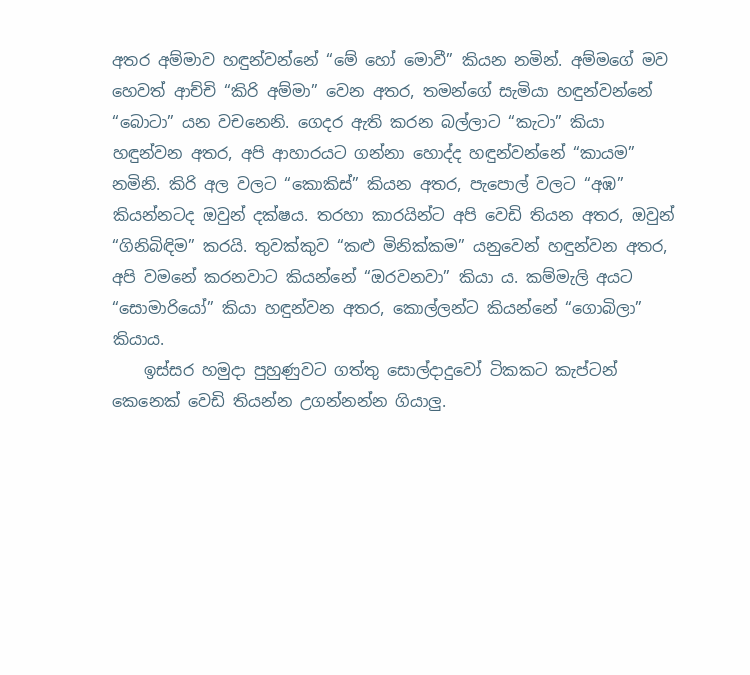අතර අම්මාව හඳුන්වන්නේ “මේ හෝ මොවී” කියන නමින්. අම්මගේ මව හෙවත් ආච්චි “කිරි අම්මා” වෙන අතර, තමන්ගේ සැමියා හඳුන්වන්නේ “බොටා” යන වචනෙනි. ගෙදර ඇති කරන බල්ලාට “කැටා” කියා හඳුන්වන අතර, අපි ආහාරයට ගන්නා හොද්ද හඳුන්වන්නේ “කායම” නමිනි. කිරි අල වලට “කොකිස්” කියන අතර, පැපොල් වලට “අඹ” කියන්නටද ඔවුන් දක්ෂය. තරහා කාරයින්ට අපි වෙඩි තියන අතර, ඔවුන් “ගිනිබිඳිම” කරයි. තුවක්කුව “කළු මිනික්කම” යනුවෙන් හඳුන්වන අතර, අපි වමනේ කරනවාට කියන්නේ “ඔරවනවා” කියා ය. කම්මැලි අයට “සොමාරියෝ” කියා හඳුන්වන අතර, කොල්ලන්ට කියන්නේ “ගොබිලා” කියාය.
    ඉස්සර හමුදා පුහුණුවට ගත්තු සොල්දාදුවෝ ටිකකට කැප්ටන් කෙනෙක් වෙඩි තියන්න උගන්නන්න ගියාලු.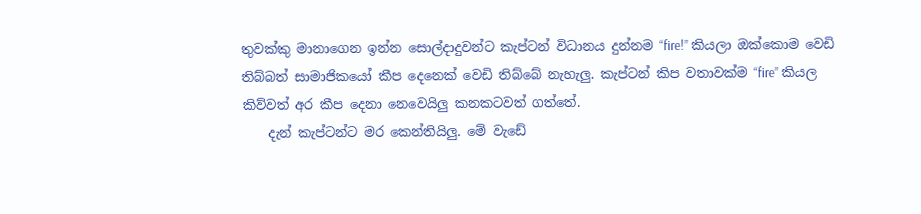තුවක්කු මානාගෙන ඉන්න සොල්දාදුවන්ට කැප්ටන් විධානය දුන්නම “fire!” කියලා ඔක්කොම වෙඩි තිබ්බත් සාමාජිකයෝ කීප දෙනෙක් වෙඩි තිබ්බේ නැහැලු. කැප්ටන් කිප වතාවක්ම “fire” කියල කිව්වත් අර කීප දෙනා නෙවෙයිලු කනකටවත් ගත්තේ.
    දැන් කැප්ටන්ට මර කෙන්තියිලු. මේ වැඩේ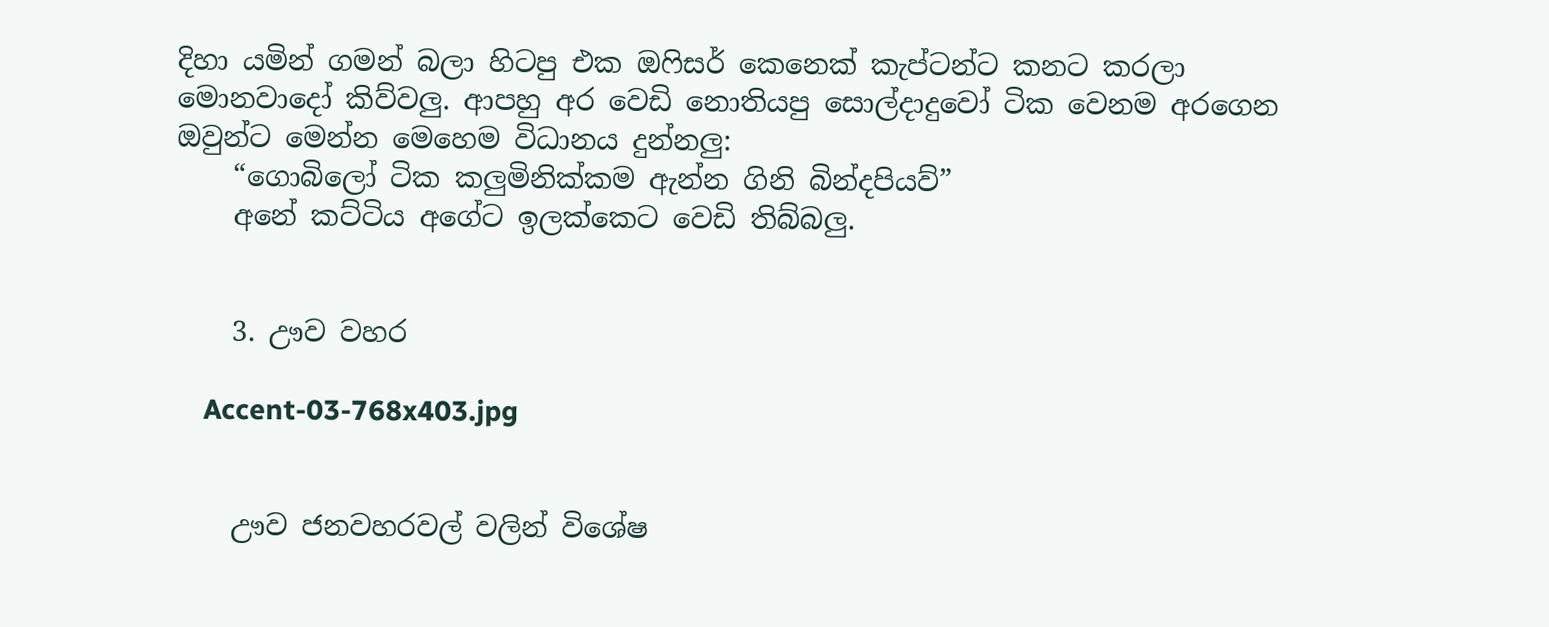දිහා යමින් ගමන් බලා හිටපු එක ඔෆිසර් කෙනෙක් කැප්ටන්ට කනට කරලා මොනවාදෝ කිව්වලු. ආපහු අර වෙඩි නොතියපු සොල්දාදුවෝ ටික වෙනම අරගෙන ඔවුන්ට මෙන්න මෙහෙම විධානය දුන්නලු:
    “ගොබිලෝ ටික කලුමිනික්කම ඇන්න ගිනි බින්දපියව්”
    අනේ කට්ටිය අගේට ඉලක්කෙට වෙඩි තිබ්බලු.


    3. ඌව වහර

    Accent-03-768x403.jpg


    ඌව ජනවහරවල් වලින් විශේෂ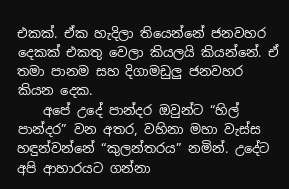එකක්. ඒක හැදිලා තියෙන්නේ ජනවහර දෙකක් එකතු වෙලා කියලයි කියන්නේ. ඒ තමා පානම සහ දිගාමඩුලු ජනවහර කියන දෙක.
    අපේ උදේ පාන්දර ඔවුන්ට “හිල් පාන්දර” වන අතර, වහිනා මහා වැස්ස හඳුන්වන්නේ “කුලන්තරය” නමින්. උදේට අපි ආහාරයට ගන්නා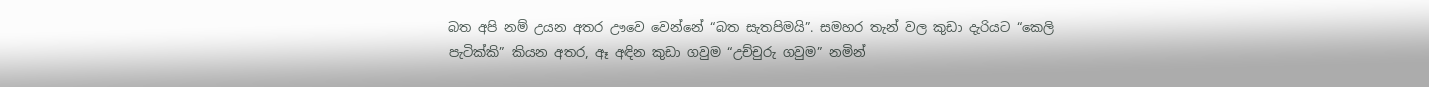බත අපි නම් උයන අතර ඌවෙ වෙන්නේ “බත සැතපිමයි”. සමහර තැන් වල කුඩා දැරියට “කෙලි පැටික්කි” කියන අතර, ඈ අඳින කුඩා ගවුම “උච්චුරු ගවුම” නමින්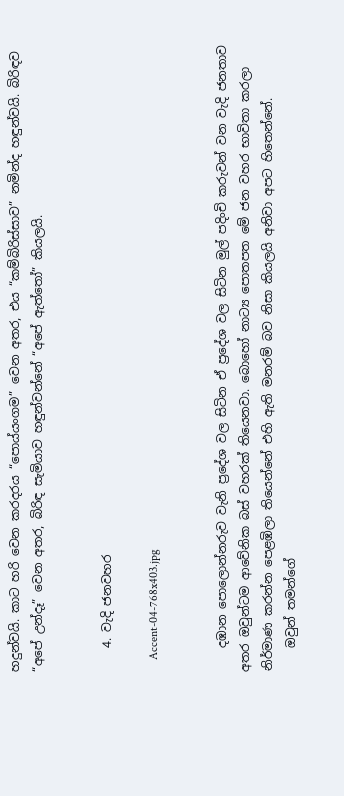හදුන්වයි. කාට හරි වෙන කරදරය “පොය්යංගම” වෙන අතර, එය “කම්බිරිස්සාව” නමින්ද හඳුන්වයි. බිරිඳව “අපේ උන්දෑ” වෙන අතර, බිරිඳ සැමියාව හඳුන්වන්නේ “අපේ ඇත්තෝ” කියලයි.


    4. වැදි ජනවහර

    Accent-04-768x403.jpg


    දඹාන පොලොන්නරුව වැනි ප්‍රදේශ වල සිටින ඒ ප්‍රදේශ වල සිටින මුල් පදිංචි කරුවන් වන වැදි ජනතාව අතර ඔවුන්ටම ආවේනික බස් වහරක් තියෙනවා. බොහෝ නාට්‍ය පොතපත මේ ජන වහර භාවිතා කරලා නිර්මාණ කරන්න පෙළඹිලා තියෙන්නේ එහි ඇති මනරම් බව නිසා කියලයි අනිවා අපට හිතෙන්නේ.
    ඔවුන් තමන්ගේ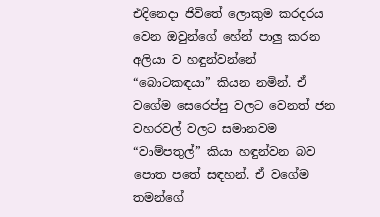එදිනෙදා ජිවිතේ ලොකුම කරදරය වෙන ඔවුන්ගේ හේන් පාලු කරන අලියා ව හඳුන්වන්නේ “බොටකඳයා” කියන නමින්. ඒ වගේම සෙරෙප්පු වලට වෙනත් ජන වහරවල් වලට සමානවම “වාම්පතුල්” කියා හඳුන්වන බව පොත පතේ සඳහන්. ඒ වගේම තමන්ගේ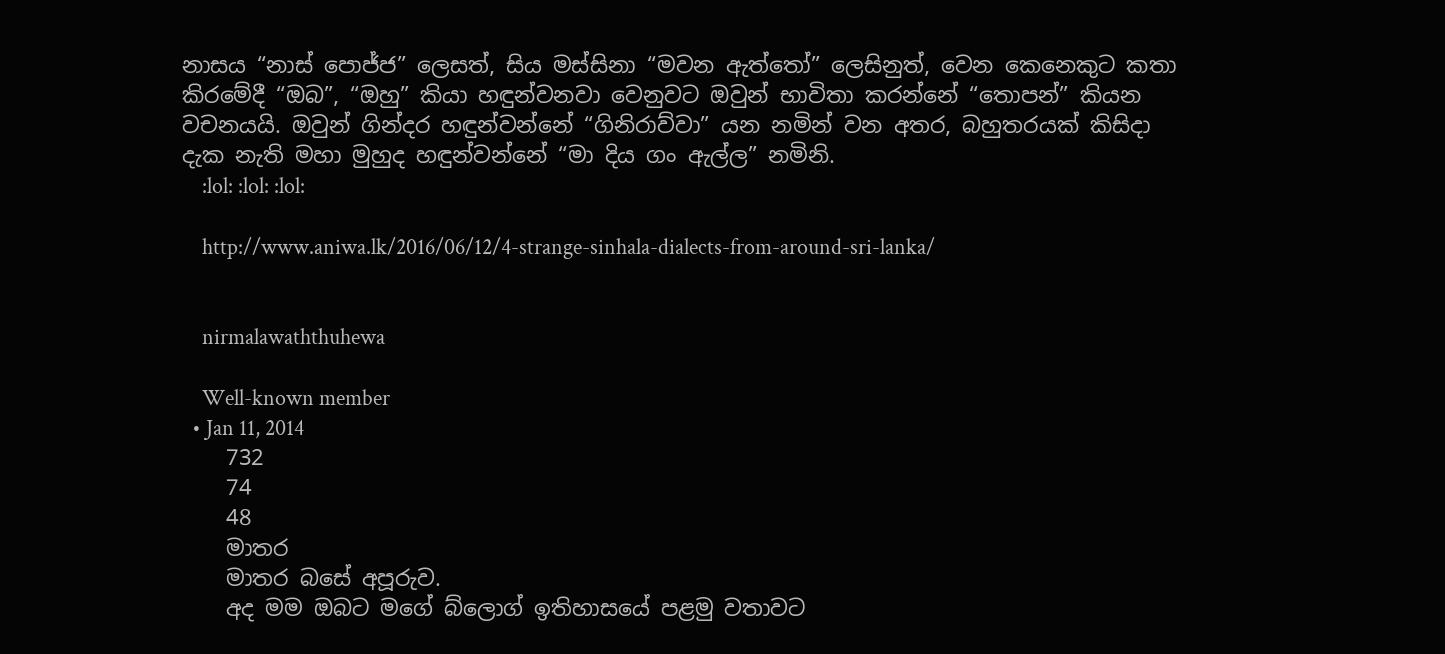නාසය “නාස් පොජ්ජ” ලෙසත්, සිය මස්සිනා “මවන ඇත්තෝ” ලෙසිනුත්, වෙන කෙනෙකුට කතා කිරමේදී “ඔබ”, “ඔහු” කියා හඳුන්වනවා වෙනුවට ඔවුන් භාවිතා කරන්නේ “තොපන්” කියන වචනයයි. ඔවුන් ගින්දර හඳුන්වන්නේ “ගිනිරාව්වා” යන නමින් වන අතර, බහුතරයක් කිසිදා දැක නැති මහා මුහුද හඳුන්වන්නේ “මා දිය ගං ඇල්ල” නමිනි.
    :lol: :lol: :lol:

    http://www.aniwa.lk/2016/06/12/4-strange-sinhala-dialects-from-around-sri-lanka/


    nirmalawaththuhewa

    Well-known member
  • Jan 11, 2014
    732
    74
    48
    මාතර
    මාතර බසේ අපූරුව.
    අද මම ඔබට මගේ බ්ලොග් ඉතිහාසයේ පළමු වතාවට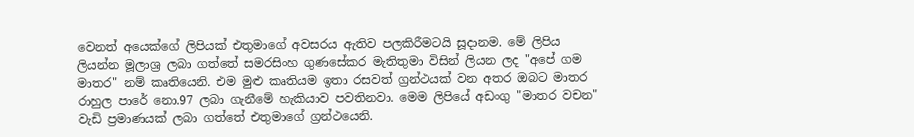වෙනත් අයෙක්ගේ ලිපියක් එතුමාගේ අවසරය ඇතිව පලකිරීමටයි සූදානම. මේ ලිපිය ලියන්න මූලාශ්‍ර ලබා ගත්තේ සමරසිංහ ගුණසේකර මැතිතුමා විසින් ලියන ලද "අපේ ගම මාතර" නම් කෘතියෙනි. එම මුළු කෘතියම ඉතා රසවත් ග්‍රන්ථයක් වන අතර ඔබට මාතර රාහුල පාරේ නො.97 ලබා ගැනීමේ හැකියාව පවතිනවා. මෙම ලිපියේ අඩංගු "මාතර වචන" වැඩි ප්‍රමාණයක් ලබා ගත්තේ එතුමාගේ ග්‍රන්ථයෙනි.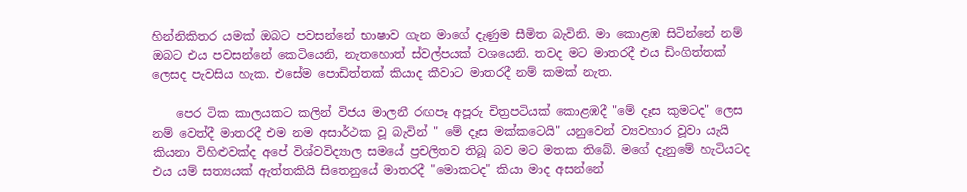හින්නිකිතර යමක් ඔබට පවසන්නේ භාෂාව ගැන මාගේ දැණුම සීමිත බැවිනි. මා කොළඹ සිටින්නේ නම් ඔබට එය පවසන්නේ කෙටියෙනි, නැතහොත් ස්වල්පයක් වශයෙනි. තවද මට මාතරදී එය ඩිංගිත්තක් ලෙසද පැවසිය හැක. එසේම පොඩිත්තක් කියාද කීවාට මාතරදී නම් කමක් නැත.

    පෙර ටික කාලයකට කලින් විජය මාලනී රඟපෑ අපූරු චිත්‍රපටියක් කොළඹදී "මේ දෑස කුමටද" ලෙස නම් වෙත්දී මාතරදී එම නම අසාර්ථක වූ බැවින් " මේ දෑස මක්කටෙයි" යනුවෙන් ව්‍යවහාර වූවා යැයි කියනා විහිළුවක්ද අපේ විශ්වවිද්‍යාල සමයේ ප්‍රචලිතව තිබූ බව මට මතක තිබේ. මගේ දැනුමේ හැටියටද එය යම් සත්‍යයක් ඇත්තකියි සිතෙනුයේ මාතරදී "මොකටද" කියා මාද අසන්නේ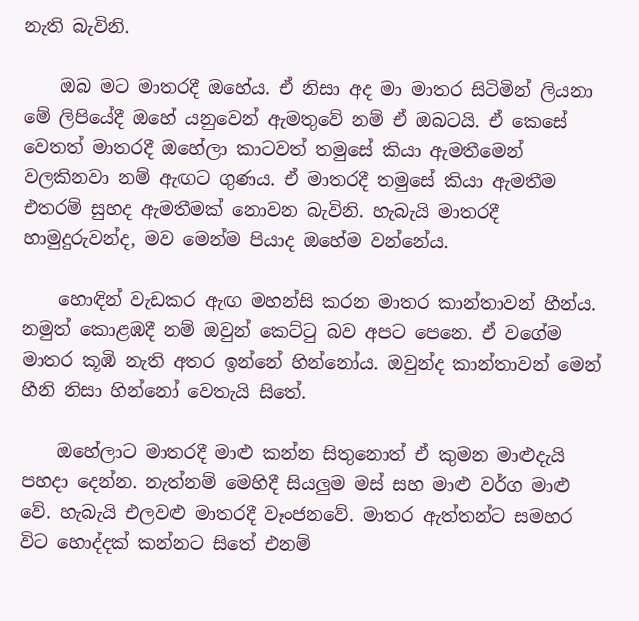නැති බැවිනි.

    ඔබ මට මාතරදී ඔහේය. ඒ නිසා අද මා මාතර සිටිමින් ලියනා මේ ලිපියේදී ඔහේ යනුවෙන් ඇමතුවේ නම් ඒ ඔබටයි. ඒ කෙසේ වෙතත් මාතරදී ඔහේලා කාටවත් තමුසේ කියා ඇමතීමෙන් වලකිනවා නම් ඇඟට ගුණය. ඒ මාතරදී තමුසේ කියා ඇමතීම එතරම් සුහද ඇමතීමක් නොවන බැවිනි. හැබැයි මාතරදී හාමුදුරුවන්ද, මව මෙන්ම පියාද ඔහේම වන්නේය.

    හොඳින් වැඩකර ඇඟ මහන්සි කරන මාතර කාන්තාවන් හීන්ය. නමුත් කොළඹදී නම් ඔවුන් කෙට්ටු බව අපට පෙනෙ. ඒ වගේම මාතර කූඹි නැති අතර ඉන්නේ හින්නෝය. ඔවුන්ද කාන්තාවන් මෙන් හීනි නිසා හින්නෝ වෙතැයි සිතේ.

    ඔහේලාට මාතරදී මාළු කන්න සිතුනොත් ඒ කුමන මාළුදැයි පහදා දෙන්න. නැත්නම් මෙහිදී සියලුම මස් සහ මාළු වර්ග මාළු වේ. හැබැයි එලවළු මාතරදී වෑංජනවේ. මාතර ඇත්තන්ට සමහර විට හොද්දක් කන්නට සිතේ එනම්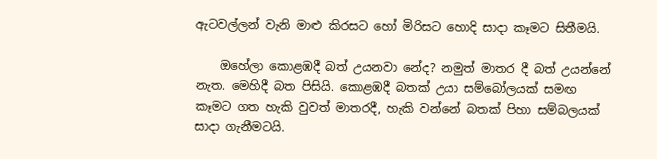ඇටවල්ලන් වැනි මාළු කිරසට හෝ මිරිසට හොදි සාදා කෑමට සිතීමයි.

    ඔහේලා කොළඹදී බත් උයනවා නේද? නමුත් මාතර දී බත් උයන්නේ නැත. මෙහිදී බත පිසියි. කොළඹදී බතක් උයා සම්බෝලයක් සමඟ කෑමට ගත හැකි වුවත් මාතරදී, හැකි වන්නේ බතක් පිහා සම්බලයක් සාදා ගැනීමටයි.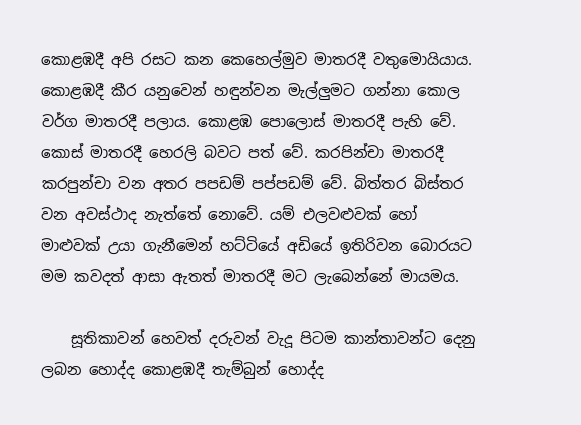කොළඹදී අපි රසට කන කෙහෙල්මුව මාතරදී වතුමොයියාය. කොළඹදී කීර යනුවෙන් හඳුන්වන මැල්ලුමට ගන්නා කොල වර්ග මාතරදී පලාය. කොළඹ පොලොස් මාතරදී පැහි වේ. කොස් මාතරදී හෙරලි බවට පත් වේ. කරපින්චා මාතරදී කරපුන්චා වන අතර පපඩම් පප්පඩම් වේ. බිත්තර බිස්තර වන අවස්ථාද නැත්තේ නොවේ. යම් එලවළුවක් හෝ මාළුවක් උයා ගැනීමෙන් හට්ටියේ අඩියේ ඉතිරිවන බොරයට මම කවදත් ආසා ඇතත් මාතරදී මට ලැබෙන්නේ මායමය.

    සූතිකාවන් හෙවත් දරුවන් වැදූ පිටම කාන්තාවන්ට දෙනු ලබන හොද්ද කොළඹදී තැම්බුන් හොද්ද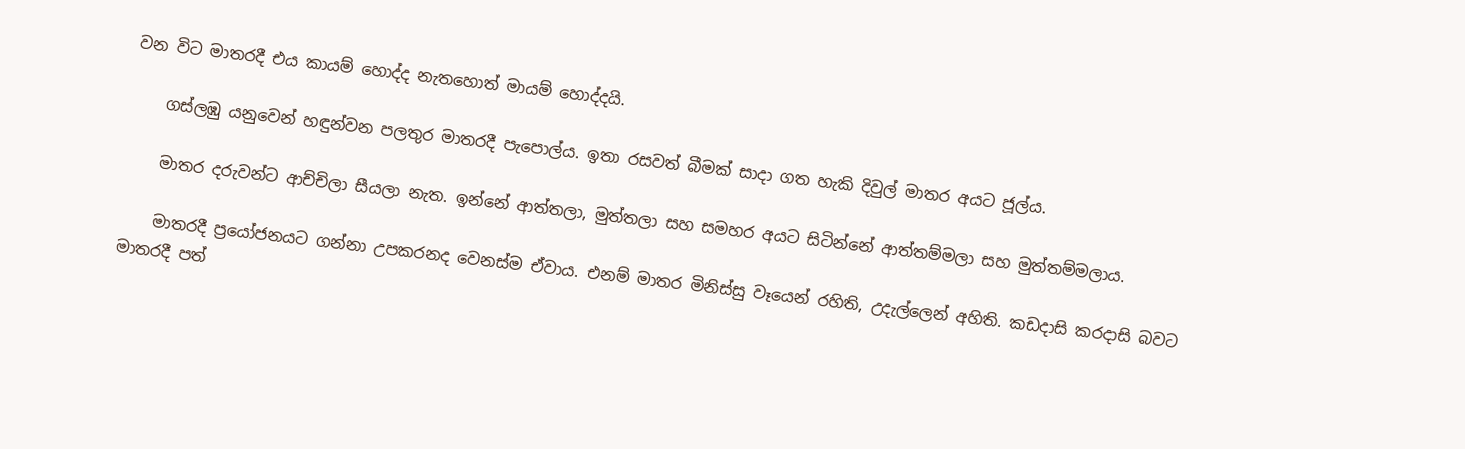වන විට මාතරදී එය කායම් හොද්ද නැතහොත් මායම් හොද්දයි.

    ගස්ලඹු යනුවෙන් හඳුන්වන පලතුර මාතරදී පැපොල්ය. ඉතා රසවත් බීමක් සාදා ගත හැකි දිවුල් මාතර අයට ජූල්ය.

    මාතර දරුවන්ට ආච්චිලා සීයලා නැත. ඉන්නේ ආත්තලා, මුත්තලා සහ සමහර අයට සිටින්නේ ආත්තම්මලා සහ මුත්තම්මලාය.

    මාතරදී ප්‍රයෝජනයට ගන්නා උපකරනද වෙනස්ම ඒවාය. එනම් මාතර මිනිස්සු වෑයෙන් රහිති, උදැල්ලෙන් අහිති. කඩදාසි කරදාසි බවට මාතරදී පත්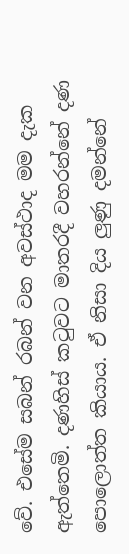වේ. එසේම සබන් රබන් වන අවස්ථාද මම දැක ඇත්තෙමි. දණහිස් කටුවට මාතරදී වහරන්නේ දණ පොලොත්ත කියාය. ඒ නිසා දිය ලුණු දමන්නේ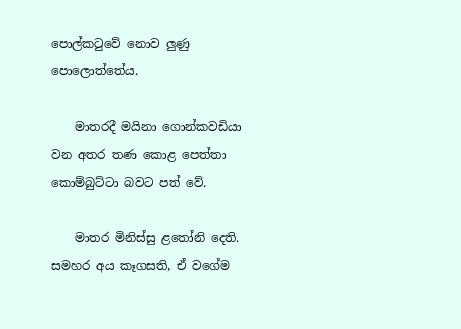පොල්කටුවේ නොව ලුණු පොලොත්තේය.

    මාතරදී මයිනා ගොන්කවඩියා වන අතර තණ කොළ පෙත්තා කොම්බුට්ටා බවට පත් වේ.

    මාතර මිනිස්සු ළතෝනි දෙති. සමහර අය කෑගසති, ඒ වගේම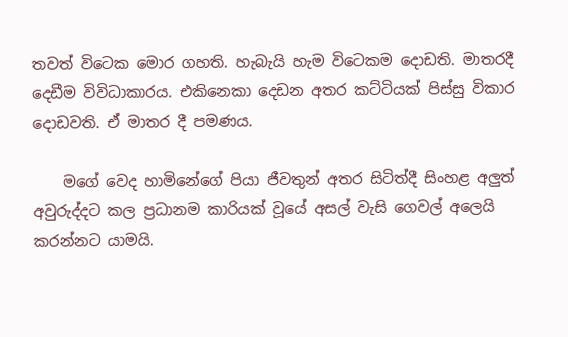තවත් විටෙක මොර ගහති. හැබැයි හැම විටෙකම දොඩති. මාතරදී දෙඩීම විවිධාකාරය. එකිනෙකා දෙඩන අතර කට්ටියක් පිස්සු විකාර දොඩවති. ඒ මාතර දී පමණය.

    මගේ වෙද හාමිනේගේ පියා ජීවතුන් අතර සිටිත්දී සිංහළ අලුත් අවුරුද්දට කල ප්‍රධානම කාරියක් වූයේ අසල් වැසි ගෙවල් අලෙයි කරන්නට යාමයි.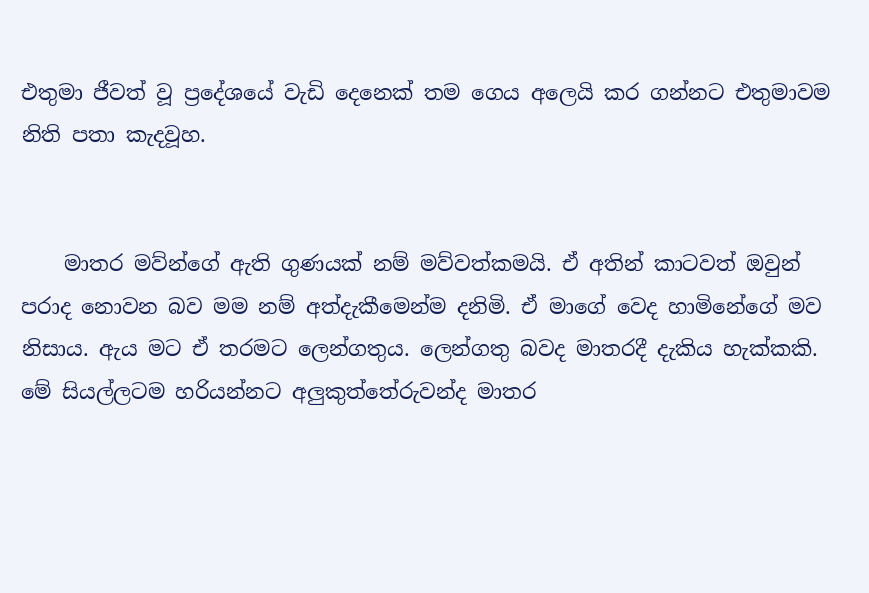එතුමා ජීවත් වූ ප්‍රදේශයේ වැඩි දෙනෙක් තම ගෙය අලෙයි කර ගන්නට එතුමාවම නිති පතා කැදවූහ.


    මාතර මව්න්ගේ ඇති ගුණයක් නම් මව්වත්කමයි. ඒ අතින් කාටවත් ඔවුන් පරාද නොවන බව මම නම් අත්දැකීමෙන්ම දනිමි. ඒ මාගේ වෙද හාමිනේගේ මව නිසාය. ඇය මට ඒ තරමට ලෙන්ගතුය. ලෙන්ගතු බවද මාතරදී දැකිය හැක්කකි. මේ සියල්ලටම හරියන්නට අලුකුත්තේරුවන්ද මාතර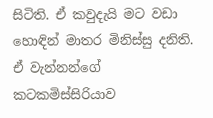සිටිති. ඒ කවුදැයි මට වඩා හොඳින් මාතර මිනිස්සු දනිති. ඒ වැන්නන්ගේ කටකමිස්සිරියාව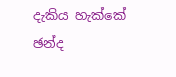දැකිය හැක්කේ ඡන්ද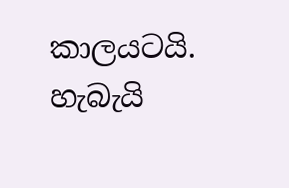කාලයටයි. හැබැයි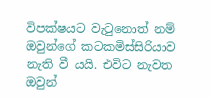විපක්ෂයට වැටුනොත් නම් ඔවුන්ගේ කටකමිස්සිරියාව නැති වී යයි. එවිට නැවත ඔවුන්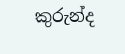කුරුන්ද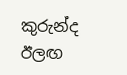කුරුන්ද ඊලඟ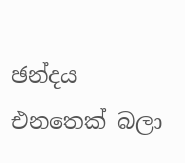ඡන්දය එනතෙක් බලා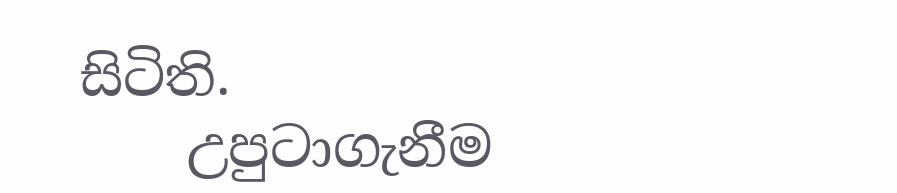සිටිති.
    උපුටාගැනීම